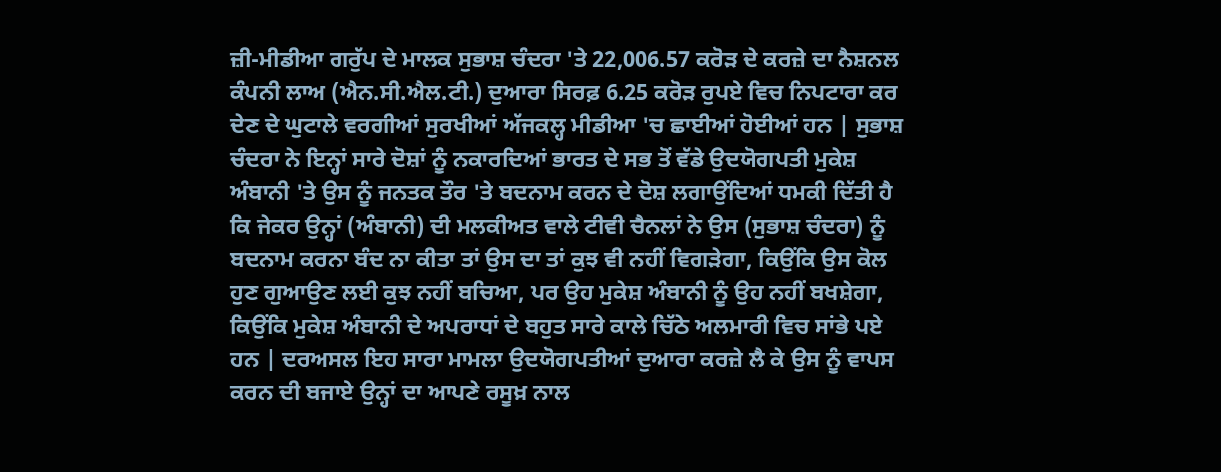ਜ਼ੀ-ਮੀਡੀਆ ਗਰੁੱਪ ਦੇ ਮਾਲਕ ਸੁਭਾਸ਼ ਚੰਦਰਾ 'ਤੇ 22,006.57 ਕਰੋੜ ਦੇ ਕਰਜ਼ੇ ਦਾ ਨੈਸ਼ਨਲ ਕੰਪਨੀ ਲਾਅ (ਐਨ.ਸੀ.ਐਲ.ਟੀ.) ਦੁਆਰਾ ਸਿਰਫ਼ 6.25 ਕਰੋੜ ਰੁਪਏ ਵਿਚ ਨਿਪਟਾਰਾ ਕਰ ਦੇਣ ਦੇ ਘੁਟਾਲੇ ਵਰਗੀਆਂ ਸੁਰਖੀਆਂ ਅੱਜਕਲ੍ਹ ਮੀਡੀਆ 'ਚ ਛਾਈਆਂ ਹੋਈਆਂ ਹਨ | ਸੁਭਾਸ਼ ਚੰਦਰਾ ਨੇ ਇਨ੍ਹਾਂ ਸਾਰੇ ਦੋਸ਼ਾਂ ਨੂੰ ਨਕਾਰਦਿਆਂ ਭਾਰਤ ਦੇ ਸਭ ਤੋਂ ਵੱਡੇ ਉਦਯੋਗਪਤੀ ਮੁਕੇਸ਼ ਅੰਬਾਨੀ 'ਤੇ ਉਸ ਨੂੰ ਜਨਤਕ ਤੌਰ 'ਤੇ ਬਦਨਾਮ ਕਰਨ ਦੇ ਦੋਸ਼ ਲਗਾਉਂਦਿਆਂ ਧਮਕੀ ਦਿੱਤੀ ਹੈ ਕਿ ਜੇਕਰ ਉਨ੍ਹਾਂ (ਅੰਬਾਨੀ) ਦੀ ਮਲਕੀਅਤ ਵਾਲੇ ਟੀਵੀ ਚੈਨਲਾਂ ਨੇ ਉਸ (ਸੁਭਾਸ਼ ਚੰਦਰਾ) ਨੂੰ ਬਦਨਾਮ ਕਰਨਾ ਬੰਦ ਨਾ ਕੀਤਾ ਤਾਂ ਉਸ ਦਾ ਤਾਂ ਕੁਝ ਵੀ ਨਹੀਂ ਵਿਗੜੇਗਾ, ਕਿਉਂਕਿ ਉਸ ਕੋਲ ਹੁਣ ਗੁਆਉਣ ਲਈ ਕੁਝ ਨਹੀਂ ਬਚਿਆ, ਪਰ ਉਹ ਮੁਕੇਸ਼ ਅੰਬਾਨੀ ਨੂੰ ਉਹ ਨਹੀਂ ਬਖਸ਼ੇਗਾ, ਕਿਉਂਕਿ ਮੁਕੇਸ਼ ਅੰਬਾਨੀ ਦੇ ਅਪਰਾਧਾਂ ਦੇ ਬਹੁਤ ਸਾਰੇ ਕਾਲੇ ਚਿੱਠੇ ਅਲਮਾਰੀ ਵਿਚ ਸਾਂਭੇ ਪਏ ਹਨ | ਦਰਅਸਲ ਇਹ ਸਾਰਾ ਮਾਮਲਾ ਉਦਯੋਗਪਤੀਆਂ ਦੁਆਰਾ ਕਰਜ਼ੇ ਲੈ ਕੇ ਉਸ ਨੂੰ ਵਾਪਸ ਕਰਨ ਦੀ ਬਜਾਏ ਉਨ੍ਹਾਂ ਦਾ ਆਪਣੇ ਰਸੂਖ਼ ਨਾਲ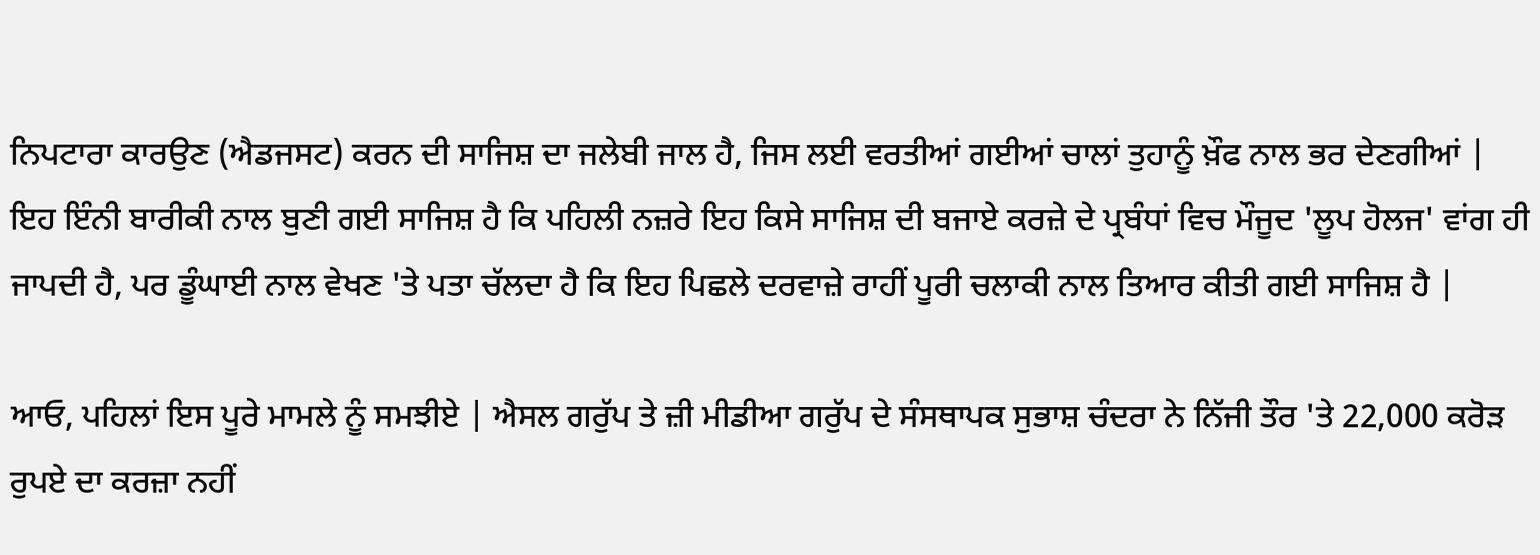ਨਿਪਟਾਰਾ ਕਾਰਉਣ (ਐਡਜਸਟ) ਕਰਨ ਦੀ ਸਾਜਿਸ਼ ਦਾ ਜਲੇਬੀ ਜਾਲ ਹੈ, ਜਿਸ ਲਈ ਵਰਤੀਆਂ ਗਈਆਂ ਚਾਲਾਂ ਤੁਹਾਨੂੰ ਖ਼ੌਫ ਨਾਲ ਭਰ ਦੇਣਗੀਆਂ | ਇਹ ਇੰਨੀ ਬਾਰੀਕੀ ਨਾਲ ਬੁਣੀ ਗਈ ਸਾਜਿਸ਼ ਹੈ ਕਿ ਪਹਿਲੀ ਨਜ਼ਰੇ ਇਹ ਕਿਸੇ ਸਾਜਿਸ਼ ਦੀ ਬਜਾਏ ਕਰਜ਼ੇ ਦੇ ਪ੍ਰਬੰਧਾਂ ਵਿਚ ਮੌਜੂਦ 'ਲੂਪ ਹੋਲਜ' ਵਾਂਗ ਹੀ ਜਾਪਦੀ ਹੈ, ਪਰ ਡੂੰਘਾਈ ਨਾਲ ਵੇਖਣ 'ਤੇ ਪਤਾ ਚੱਲਦਾ ਹੈ ਕਿ ਇਹ ਪਿਛਲੇ ਦਰਵਾਜ਼ੇ ਰਾਹੀਂ ਪੂਰੀ ਚਲਾਕੀ ਨਾਲ ਤਿਆਰ ਕੀਤੀ ਗਈ ਸਾਜਿਸ਼ ਹੈ |

ਆਓ, ਪਹਿਲਾਂ ਇਸ ਪੂਰੇ ਮਾਮਲੇ ਨੂੰ ਸਮਝੀਏ | ਐਸਲ ਗਰੁੱਪ ਤੇ ਜ਼ੀ ਮੀਡੀਆ ਗਰੁੱਪ ਦੇ ਸੰਸਥਾਪਕ ਸੁਭਾਸ਼ ਚੰਦਰਾ ਨੇ ਨਿੱਜੀ ਤੌਰ 'ਤੇ 22,000 ਕਰੋੜ ਰੁਪਏ ਦਾ ਕਰਜ਼ਾ ਨਹੀਂ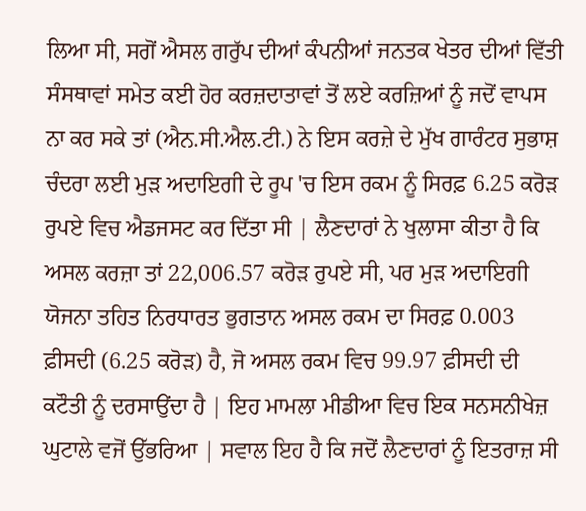ਲਿਆ ਸੀ, ਸਗੋਂ ਐਸਲ ਗਰੁੱਪ ਦੀਆਂ ਕੰਪਨੀਆਂ ਜਨਤਕ ਖੇਤਰ ਦੀਆਂ ਵਿੱਤੀ ਸੰਸਥਾਵਾਂ ਸਮੇਤ ਕਈ ਹੋਰ ਕਰਜ਼ਦਾਤਾਵਾਂ ਤੋਂ ਲਏ ਕਰਜ਼ਿਆਂ ਨੂੰ ਜਦੋਂ ਵਾਪਸ ਨਾ ਕਰ ਸਕੇ ਤਾਂ (ਐਨ.ਸੀ.ਐਲ.ਟੀ.) ਨੇ ਇਸ ਕਰਜ਼ੇ ਦੇ ਮੁੱਖ ਗਾਰੰਟਰ ਸੁਭਾਸ਼ ਚੰਦਰਾ ਲਈ ਮੁੜ ਅਦਾਇਗੀ ਦੇ ਰੂਪ 'ਚ ਇਸ ਰਕਮ ਨੂੰ ਸਿਰਫ਼ 6.25 ਕਰੋੜ ਰੁਪਏ ਵਿਚ ਐਡਜਸਟ ਕਰ ਦਿੱਤਾ ਸੀ | ਲੈਣਦਾਰਾਂ ਨੇ ਖੁਲਾਸਾ ਕੀਤਾ ਹੈ ਕਿ ਅਸਲ ਕਰਜ਼ਾ ਤਾਂ 22,006.57 ਕਰੋੜ ਰੁਪਏ ਸੀ, ਪਰ ਮੁੜ ਅਦਾਇਗੀ ਯੋਜਨਾ ਤਹਿਤ ਨਿਰਧਾਰਤ ਭੁਗਤਾਨ ਅਸਲ ਰਕਮ ਦਾ ਸਿਰਫ਼ 0.003 ਫ਼ੀਸਦੀ (6.25 ਕਰੋੜ) ਹੈ, ਜੋ ਅਸਲ ਰਕਮ ਵਿਚ 99.97 ਫ਼ੀਸਦੀ ਦੀ ਕਟੌਤੀ ਨੂੰ ਦਰਸਾਉਂਦਾ ਹੈ | ਇਹ ਮਾਮਲਾ ਮੀਡੀਆ ਵਿਚ ਇਕ ਸਨਸਨੀਖੇਜ਼ ਘੁਟਾਲੇ ਵਜੋਂ ਉੱਭਰਿਆ | ਸਵਾਲ ਇਹ ਹੈ ਕਿ ਜਦੋਂ ਲੈਣਦਾਰਾਂ ਨੂੰ ਇਤਰਾਜ਼ ਸੀ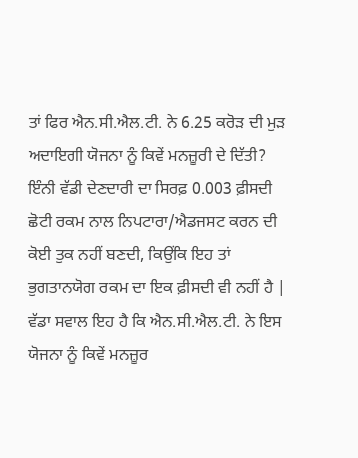ਤਾਂ ਫਿਰ ਐਨ.ਸੀ.ਐਲ.ਟੀ. ਨੇ 6.25 ਕਰੋੜ ਦੀ ਮੁੜ ਅਦਾਇਗੀ ਯੋਜਨਾ ਨੂੰ ਕਿਵੇਂ ਮਨਜ਼ੂਰੀ ਦੇ ਦਿੱਤੀ? ਇੰਨੀ ਵੱਡੀ ਦੇਣਦਾਰੀ ਦਾ ਸਿਰਫ਼ 0.003 ਫ਼ੀਸਦੀ ਛੋਟੀ ਰਕਮ ਨਾਲ ਨਿਪਟਾਰਾ/ਐਡਜਸਟ ਕਰਨ ਦੀ ਕੋਈ ਤੁਕ ਨਹੀਂ ਬਣਦੀ, ਕਿਉਂਕਿ ਇਹ ਤਾਂ ਭੁਗਤਾਨਯੋਗ ਰਕਮ ਦਾ ਇਕ ਫ਼ੀਸਦੀ ਵੀ ਨਹੀਂ ਹੈ | ਵੱਡਾ ਸਵਾਲ ਇਹ ਹੈ ਕਿ ਐਨ.ਸੀ.ਐਲ.ਟੀ. ਨੇ ਇਸ ਯੋਜਨਾ ਨੂੰ ਕਿਵੇਂ ਮਨਜ਼ੂਰ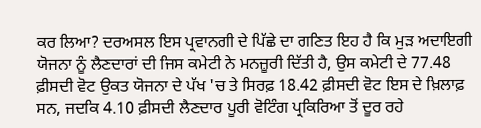ਕਰ ਲਿਆ? ਦਰਅਸਲ ਇਸ ਪ੍ਰਵਾਨਗੀ ਦੇ ਪਿੱਛੇ ਦਾ ਗਣਿਤ ਇਹ ਹੈ ਕਿ ਮੁੜ ਅਦਾਇਗੀ ਯੋਜਨਾ ਨੂੰ ਲੈਣਦਾਰਾਂ ਦੀ ਜਿਸ ਕਮੇਟੀ ਨੇ ਮਨਜ਼ੂਰੀ ਦਿੱਤੀ ਹੈ, ਉਸ ਕਮੇਟੀ ਦੇ 77.48 ਫ਼ੀਸਦੀ ਵੋਟ ਉਕਤ ਯੋਜਨਾ ਦੇ ਪੱਖ 'ਚ ਤੇ ਸਿਰਫ਼ 18.42 ਫ਼ੀਸਦੀ ਵੋਟ ਇਸ ਦੇ ਖ਼ਿਲਾਫ਼ ਸਨ, ਜਦਕਿ 4.10 ਫ਼ੀਸਦੀ ਲੈਣਦਾਰ ਪੂਰੀ ਵੋਟਿੰਗ ਪ੍ਰਕਿਰਿਆ ਤੋਂ ਦੂਰ ਰਹੇ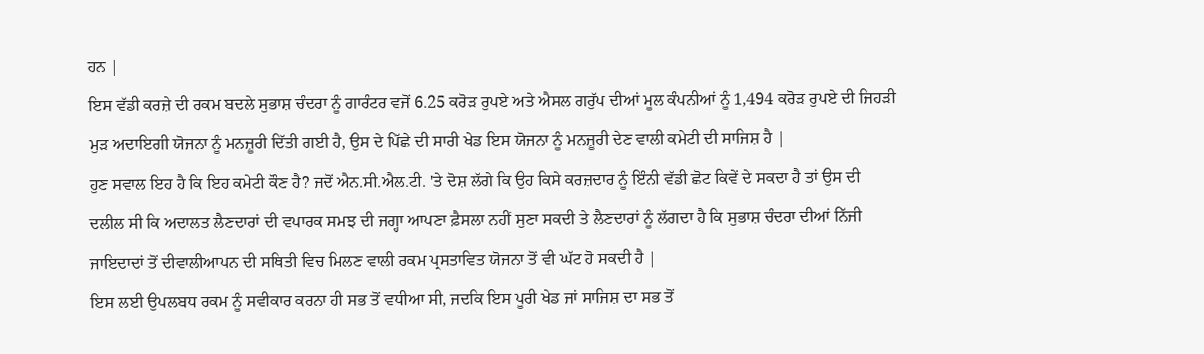ਹਨ |
ਇਸ ਵੱਡੀ ਕਰਜ਼ੇ ਦੀ ਰਕਮ ਬਦਲੇ ਸੁਭਾਸ਼ ਚੰਦਰਾ ਨੂੰ ਗਾਰੰਟਰ ਵਜੋਂ 6.25 ਕਰੋੜ ਰੁਪਏ ਅਤੇ ਐਸਲ ਗਰੁੱਪ ਦੀਆਂ ਮੂਲ ਕੰਪਨੀਆਂ ਨੂੰ 1,494 ਕਰੋੜ ਰੁਪਏ ਦੀ ਜਿਹੜੀ ਮੁੜ ਅਦਾਇਗੀ ਯੋਜਨਾ ਨੂੰ ਮਨਜ਼ੂਰੀ ਦਿੱਤੀ ਗਈ ਹੈ, ਉਸ ਦੇ ਪਿੱਛੇ ਦੀ ਸਾਰੀ ਖੇਡ ਇਸ ਯੋਜਨਾ ਨੂੰ ਮਨਜ਼ੂਰੀ ਦੇਣ ਵਾਲੀ ਕਮੇਟੀ ਦੀ ਸਾਜਿਸ਼ ਹੈ |
ਹੁਣ ਸਵਾਲ ਇਹ ਹੈ ਕਿ ਇਹ ਕਮੇਟੀ ਕੌਣ ਹੈ? ਜਦੋਂ ਐਨ.ਸੀ.ਐਲ.ਟੀ. 'ਤੇ ਦੋਸ਼ ਲੱਗੇ ਕਿ ਉਹ ਕਿਸੇ ਕਰਜ਼ਦਾਰ ਨੂੰ ਇੰਨੀ ਵੱਡੀ ਛੋਟ ਕਿਵੇਂ ਦੇ ਸਕਦਾ ਹੈ ਤਾਂ ਉਸ ਦੀ ਦਲੀਲ ਸੀ ਕਿ ਅਦਾਲਤ ਲੈਣਦਾਰਾਂ ਦੀ ਵਪਾਰਕ ਸਮਝ ਦੀ ਜਗ੍ਹਾ ਆਪਣਾ ਫ਼ੈਸਲਾ ਨਹੀਂ ਸੁਣਾ ਸਕਦੀ ਤੇ ਲੈਣਦਾਰਾਂ ਨੂੰ ਲੱਗਦਾ ਹੈ ਕਿ ਸੁਭਾਸ਼ ਚੰਦਰਾ ਦੀਆਂ ਨਿੱਜੀ ਜਾਇਦਾਦਾਂ ਤੋਂ ਦੀਵਾਲੀਆਪਨ ਦੀ ਸਥਿਤੀ ਵਿਚ ਮਿਲਣ ਵਾਲੀ ਰਕਮ ਪ੍ਰਸਤਾਵਿਤ ਯੋਜਨਾ ਤੋਂ ਵੀ ਘੱਟ ਹੋ ਸਕਦੀ ਹੈ |
ਇਸ ਲਈ ਉਪਲਬਧ ਰਕਮ ਨੂੰ ਸਵੀਕਾਰ ਕਰਨਾ ਹੀ ਸਭ ਤੋਂ ਵਧੀਆ ਸੀ, ਜਦਕਿ ਇਸ ਪੂਰੀ ਖੇਡ ਜਾਂ ਸਾਜਿਸ਼ ਦਾ ਸਭ ਤੋਂ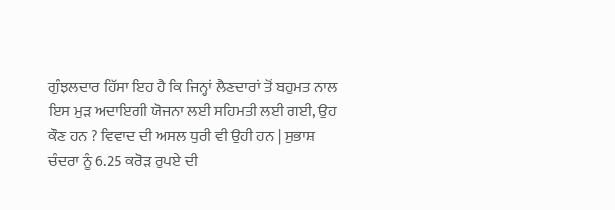ਗੁੰਝਲਦਾਰ ਹਿੱਸਾ ਇਹ ਹੈ ਕਿ ਜਿਨ੍ਹਾਂ ਲੈਣਦਾਰਾਂ ਤੋਂ ਬਹੁਮਤ ਨਾਲ ਇਸ ਮੁੜ ਅਦਾਇਗੀ ਯੋਜਨਾ ਲਈ ਸਹਿਮਤੀ ਲਈ ਗਈ, ਉਹ ਕੌਣ ਹਨ ? ਵਿਵਾਦ ਦੀ ਅਸਲ ਧੁਰੀ ਵੀ ਉਹੀ ਹਨ | ਸੁਭਾਸ਼ ਚੰਦਰਾ ਨੂੰ 6.25 ਕਰੋੜ ਰੁਪਏ ਦੀ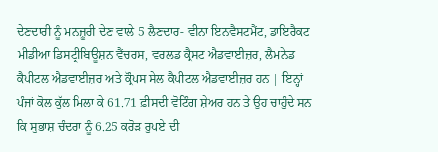ਦੇਣਦਾਰੀ ਨੂੰ ਮਨਜ਼ੂਰੀ ਦੇਣ ਵਾਲੇ 5 ਲੈਣਦਾਰ- ਵੀਨਾ ਇਨਵੈਸਟਮੈਂਟ, ਡਾਇਰੈਕਟ ਮੀਡੀਆ ਡਿਸਟ੍ਰੀਬਿਊਸ਼ਨ ਵੈਂਚਰਸ, ਵਰਲਡ ਕ੍ਰੈਸਟ ਐਡਵਾਈਜ਼ਰ, ਲੈਮਨੇਡ ਕੈਪੀਟਲ ਐਡਵਾਈਜ਼ਰ ਅਤੇ ਕ੍ਰੌਪਸ ਸੇਲ ਕੈਪੀਟਲ ਐਡਵਾਈਜ਼ਰ ਹਨ | ਇਨ੍ਹਾਂ ਪੰਜਾਂ ਕੋਲ ਕੁੱਲ ਮਿਲਾ ਕੇ 61.71 ਫ਼ੀਸਦੀ ਵੋਟਿੰਗ ਸ਼ੇਅਰ ਹਨ ਤੇ ਉਹ ਚਾਹੁੰਦੇ ਸਨ ਕਿ ਸੁਭਾਸ਼ ਚੰਦਰਾ ਨੂੰ 6.25 ਕਰੋੜ ਰੁਪਏ ਦੀ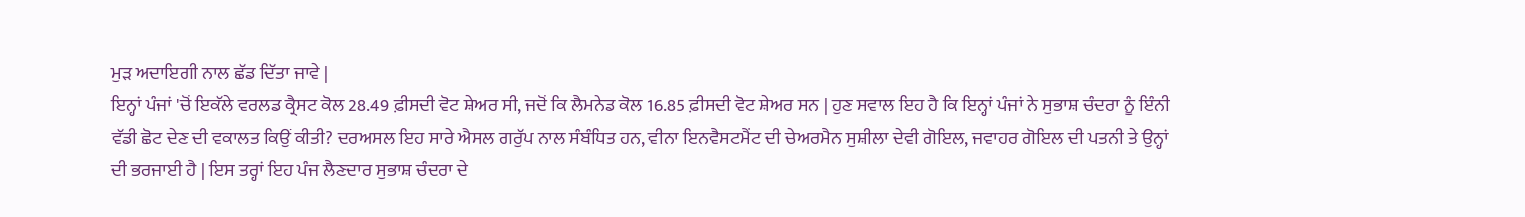ਮੁੜ ਅਦਾਇਗੀ ਨਾਲ ਛੱਡ ਦਿੱਤਾ ਜਾਵੇ |
ਇਨ੍ਹਾਂ ਪੰਜਾਂ 'ਚੋਂ ਇਕੱਲੇ ਵਰਲਡ ਕ੍ਰੈਸਟ ਕੋਲ 28.49 ਫ਼ੀਸਦੀ ਵੋਟ ਸ਼ੇਅਰ ਸੀ, ਜਦੋਂ ਕਿ ਲੈਮਨੇਡ ਕੋਲ 16.85 ਫ਼ੀਸਦੀ ਵੋਟ ਸ਼ੇਅਰ ਸਨ | ਹੁਣ ਸਵਾਲ ਇਹ ਹੈ ਕਿ ਇਨ੍ਹਾਂ ਪੰਜਾਂ ਨੇ ਸੁਭਾਸ਼ ਚੰਦਰਾ ਨੂੰ ਇੰਨੀ ਵੱਡੀ ਛੋਟ ਦੇਣ ਦੀ ਵਕਾਲਤ ਕਿਉਂ ਕੀਤੀ? ਦਰਅਸਲ ਇਹ ਸਾਰੇ ਐਸਲ ਗਰੁੱਪ ਨਾਲ ਸੰਬੰਧਿਤ ਹਨ, ਵੀਨਾ ਇਨਵੈਸਟਮੈਂਟ ਦੀ ਚੇਅਰਮੈਨ ਸੁਸ਼ੀਲਾ ਦੇਵੀ ਗੋਇਲ, ਜਵਾਹਰ ਗੋਇਲ ਦੀ ਪਤਨੀ ਤੇ ਉਨ੍ਹਾਂ ਦੀ ਭਰਜਾਈ ਹੈ | ਇਸ ਤਰ੍ਹਾਂ ਇਹ ਪੰਜ ਲੈਣਦਾਰ ਸੁਭਾਸ਼ ਚੰਦਰਾ ਦੇ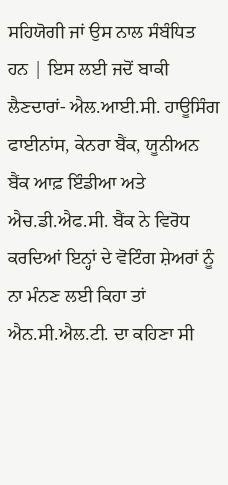ਸਹਿਯੋਗੀ ਜਾਂ ਉਸ ਨਾਲ ਸੰਬੰਧਿਤ ਹਨ | ਇਸ ਲਈ ਜਦੋਂ ਬਾਕੀ ਲੈਣਦਾਰਾਂ- ਐਲ.ਆਈ.ਸੀ. ਹਾਊਸਿੰਗ ਫਾਈਨਾਂਸ, ਕੇਨਰਾ ਬੈਂਕ, ਯੂਨੀਅਨ ਬੈਂਕ ਆਫ਼ ਇੰਡੀਆ ਅਤੇ ਐਚ.ਡੀ.ਐਫ.ਸੀ. ਬੈਂਕ ਨੇ ਵਿਰੋਧ ਕਰਦਿਆਂ ਇਨ੍ਹਾਂ ਦੇ ਵੋਟਿੰਗ ਸ਼ੇਅਰਾਂ ਨੂੰ ਨਾ ਮੰਨਣ ਲਈ ਕਿਹਾ ਤਾਂ ਐਨ.ਸੀ.ਐਲ.ਟੀ. ਦਾ ਕਹਿਣਾ ਸੀ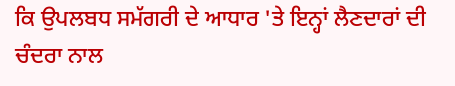ਕਿ ਉਪਲਬਧ ਸਮੱਗਰੀ ਦੇ ਆਧਾਰ 'ਤੇ ਇਨ੍ਹਾਂ ਲੈਣਦਾਰਾਂ ਦੀ ਚੰਦਰਾ ਨਾਲ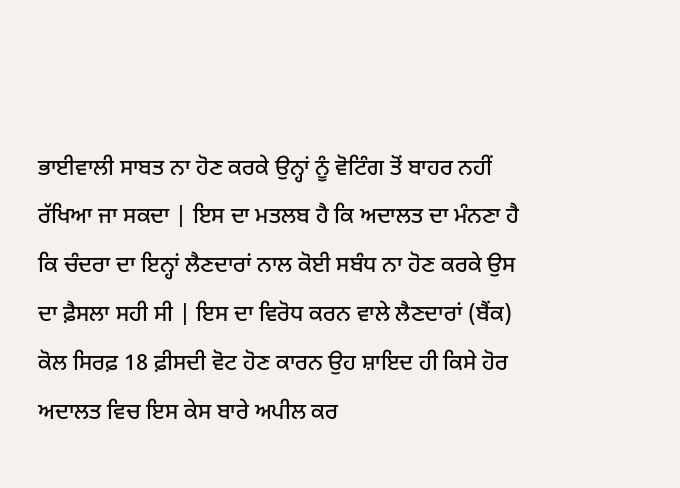ਭਾਈਵਾਲੀ ਸਾਬਤ ਨਾ ਹੋਣ ਕਰਕੇ ਉਨ੍ਹਾਂ ਨੂੰ ਵੋਟਿੰਗ ਤੋਂ ਬਾਹਰ ਨਹੀਂ ਰੱਖਿਆ ਜਾ ਸਕਦਾ | ਇਸ ਦਾ ਮਤਲਬ ਹੈ ਕਿ ਅਦਾਲਤ ਦਾ ਮੰਨਣਾ ਹੈ ਕਿ ਚੰਦਰਾ ਦਾ ਇਨ੍ਹਾਂ ਲੈਣਦਾਰਾਂ ਨਾਲ ਕੋਈ ਸਬੰਧ ਨਾ ਹੋਣ ਕਰਕੇ ਉਸ ਦਾ ਫ਼ੈਸਲਾ ਸਹੀ ਸੀ | ਇਸ ਦਾ ਵਿਰੋਧ ਕਰਨ ਵਾਲੇ ਲੈਣਦਾਰਾਂ (ਬੈਂਕ) ਕੋਲ ਸਿਰਫ਼ 18 ਫ਼ੀਸਦੀ ਵੋਟ ਹੋਣ ਕਾਰਨ ਉਹ ਸ਼ਾਇਦ ਹੀ ਕਿਸੇ ਹੋਰ ਅਦਾਲਤ ਵਿਚ ਇਸ ਕੇਸ ਬਾਰੇ ਅਪੀਲ ਕਰ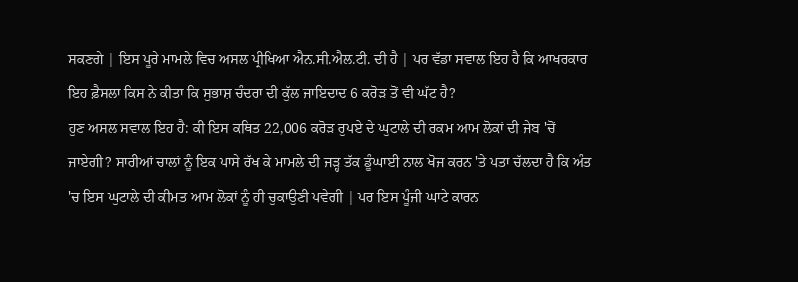ਸਕਣਗੇ | ਇਸ ਪੂਰੇ ਮਾਮਲੇ ਵਿਚ ਅਸਲ ਪ੍ਰੀਖਿਆ ਐਨ.ਸੀ.ਐਲ.ਟੀ. ਦੀ ਹੈ | ਪਰ ਵੱਡਾ ਸਵਾਲ ਇਹ ਹੈ ਕਿ ਆਖਰਕਾਰ ਇਹ ਫ਼ੈਸਲਾ ਕਿਸ ਨੇ ਕੀਤਾ ਕਿ ਸੁਭਾਸ਼ ਚੰਦਰਾ ਦੀ ਕੁੱਲ ਜਾਇਦਾਦ 6 ਕਰੋੜ ਤੋਂ ਵੀ ਘੱਟ ਹੈ?
ਹੁਣ ਅਸਲ ਸਵਾਲ ਇਹ ਹੈ: ਕੀ ਇਸ ਕਥਿਤ 22,006 ਕਰੋੜ ਰੁਪਏ ਦੇ ਘੁਟਾਲੇ ਦੀ ਰਕਮ ਆਮ ਲੋਕਾਂ ਦੀ ਜੇਬ 'ਚੋਂ ਜਾਏਗੀ? ਸਾਰੀਆਂ ਚਾਲਾਂ ਨੂੰ ਇਕ ਪਾਸੇ ਰੱਖ ਕੇ ਮਾਮਲੇ ਦੀ ਜੜ੍ਹ ਤੱਕ ਡੂੰਘਾਈ ਨਾਲ ਖੋਜ ਕਰਨ 'ਤੇ ਪਤਾ ਚੱਲਦਾ ਹੈ ਕਿ ਅੰਤ 'ਚ ਇਸ ਘੁਟਾਲੇ ਦੀ ਕੀਮਤ ਆਮ ਲੋਕਾਂ ਨੂੰ ਹੀ ਚੁਕਾਉਣੀ ਪਵੇਗੀ | ਪਰ ਇਸ ਪੂੰਜੀ ਘਾਟੇ ਕਾਰਨ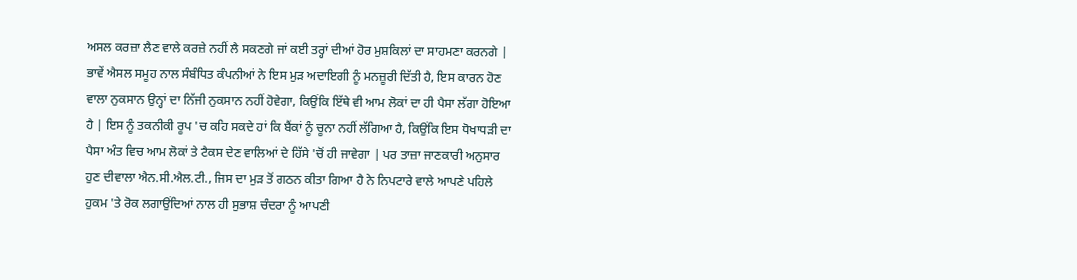ਅਸਲ ਕਰਜ਼ਾ ਲੈਣ ਵਾਲੇ ਕਰਜ਼ੇ ਨਹੀਂ ਲੈ ਸਕਣਗੇ ਜਾਂ ਕਈ ਤਰ੍ਹਾਂ ਦੀਆਂ ਹੋਰ ਮੁਸ਼ਕਿਲਾਂ ਦਾ ਸਾਹਮਣਾ ਕਰਨਗੇ | ਭਾਵੇਂ ਐਸਲ ਸਮੂਹ ਨਾਲ ਸੰਬੰਧਿਤ ਕੰਪਨੀਆਂ ਨੇ ਇਸ ਮੁੜ ਅਦਾਇਗੀ ਨੂੰ ਮਨਜ਼ੂਰੀ ਦਿੱਤੀ ਹੈ, ਇਸ ਕਾਰਨ ਹੋਣ ਵਾਲਾ ਨੁਕਸਾਨ ਉਨ੍ਹਾਂ ਦਾ ਨਿੱਜੀ ਨੁਕਸਾਨ ਨਹੀਂ ਹੋਵੇਗਾ, ਕਿਉਂਕਿ ਇੱਥੇ ਵੀ ਆਮ ਲੋਕਾਂ ਦਾ ਹੀ ਪੈਸਾ ਲੱਗਾ ਹੋਇਆ ਹੈ | ਇਸ ਨੂੰ ਤਕਨੀਕੀ ਰੂਪ 'ਚ ਕਹਿ ਸਕਦੇ ਹਾਂ ਕਿ ਬੈਂਕਾਂ ਨੂੰ ਚੂਨਾ ਨਹੀਂ ਲੱਗਿਆ ਹੈ, ਕਿਉਂਕਿ ਇਸ ਧੋਖਾਧੜੀ ਦਾ ਪੈਸਾ ਅੰਤ ਵਿਚ ਆਮ ਲੋਕਾਂ ਤੇ ਟੈਕਸ ਦੇਣ ਵਾਲਿਆਂ ਦੇ ਹਿੱਸੇ 'ਚੋਂ ਹੀ ਜਾਵੇਗਾ | ਪਰ ਤਾਜ਼ਾ ਜਾਣਕਾਰੀ ਅਨੁਸਾਰ ਹੁਣ ਦੀਵਾਲਾ ਐਨ.ਸੀ.ਐਲ.ਟੀ., ਜਿਸ ਦਾ ਮੁੜ ਤੋਂ ਗਠਨ ਕੀਤਾ ਗਿਆ ਹੈ ਨੇ ਨਿਪਟਾਰੇ ਵਾਲੇ ਆਪਣੇ ਪਹਿਲੇ ਹੁਕਮ 'ਤੇ ਰੋਕ ਲਗਾਉਂਦਿਆਂ ਨਾਲ ਹੀ ਸੁਭਾਸ਼ ਚੰਦਰਾ ਨੂੰ ਆਪਣੀ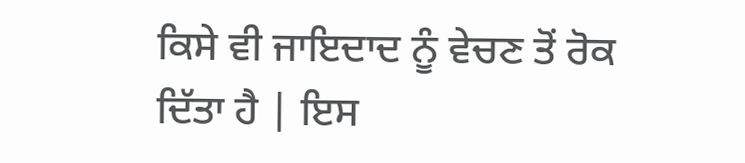ਕਿਸੇ ਵੀ ਜਾਇਦਾਦ ਨੂੰ ਵੇਚਣ ਤੋਂ ਰੋਕ ਦਿੱਤਾ ਹੈ | ਇਸ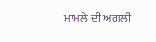ਮਾਮਲੇ ਦੀ ਅਗਲੀ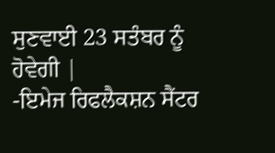ਸੁਣਵਾਈ 23 ਸਤੰਬਰ ਨੂੰ ਹੋਵੇਗੀ |
-ਇਮੇਜ ਰਿਫਲੈਕਸ਼ਨ ਸੈਂਟਰ